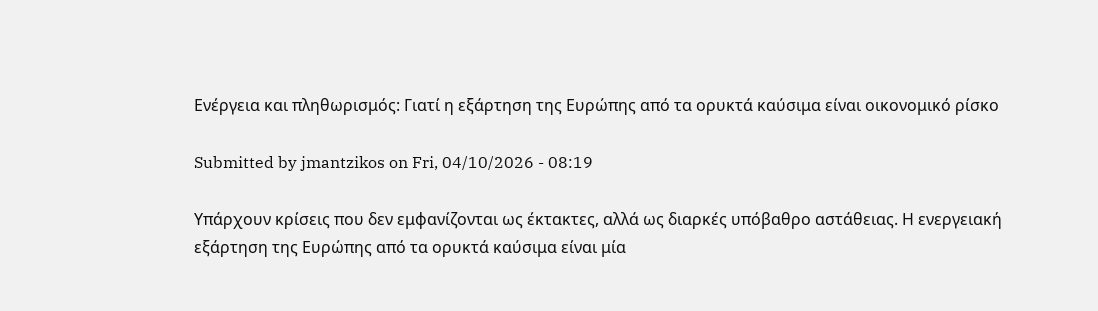Ενέργεια και πληθωρισμός: Γιατί η εξάρτηση της Ευρώπης από τα ορυκτά καύσιμα είναι οικονομικό ρίσκο

Submitted by jmantzikos on Fri, 04/10/2026 - 08:19

Υπάρχουν κρίσεις που δεν εμφανίζονται ως έκτακτες, αλλά ως διαρκές υπόβαθρο αστάθειας. Η ενεργειακή εξάρτηση της Ευρώπης από τα ορυκτά καύσιμα είναι μία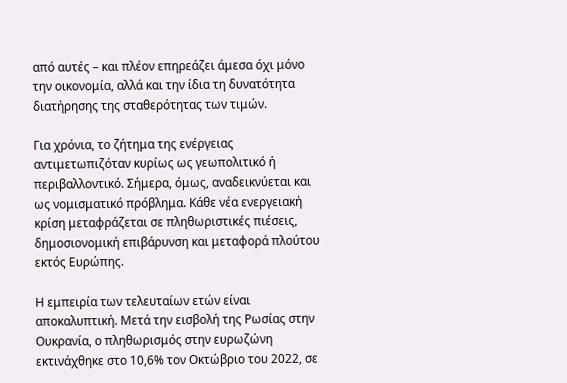από αυτές – και πλέον επηρεάζει άμεσα όχι μόνο την οικονομία, αλλά και την ίδια τη δυνατότητα διατήρησης της σταθερότητας των τιμών.

Για χρόνια, το ζήτημα της ενέργειας αντιμετωπιζόταν κυρίως ως γεωπολιτικό ή περιβαλλοντικό. Σήμερα, όμως, αναδεικνύεται και ως νομισματικό πρόβλημα. Κάθε νέα ενεργειακή κρίση μεταφράζεται σε πληθωριστικές πιέσεις, δημοσιονομική επιβάρυνση και μεταφορά πλούτου εκτός Ευρώπης.

Η εμπειρία των τελευταίων ετών είναι αποκαλυπτική. Μετά την εισβολή της Ρωσίας στην Ουκρανία, ο πληθωρισμός στην ευρωζώνη εκτινάχθηκε στο 10,6% τον Οκτώβριο του 2022, σε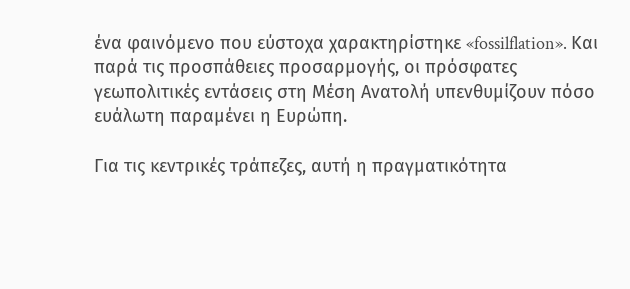ένα φαινόμενο που εύστοχα χαρακτηρίστηκε «fossilflation». Και παρά τις προσπάθειες προσαρμογής, οι πρόσφατες γεωπολιτικές εντάσεις στη Μέση Ανατολή υπενθυμίζουν πόσο ευάλωτη παραμένει η Ευρώπη.

Για τις κεντρικές τράπεζες, αυτή η πραγματικότητα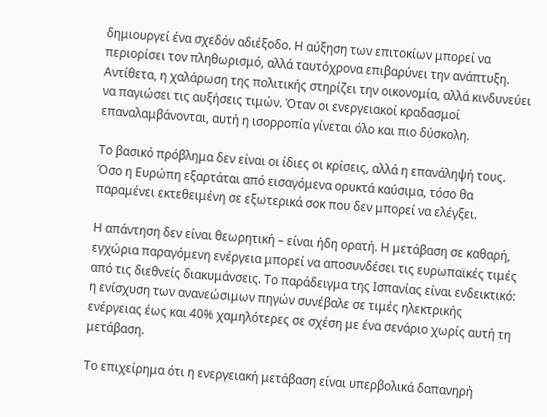δημιουργεί ένα σχεδόν αδιέξοδο. Η αύξηση των επιτοκίων μπορεί να περιορίσει τον πληθωρισμό, αλλά ταυτόχρονα επιβαρύνει την ανάπτυξη. Αντίθετα, η χαλάρωση της πολιτικής στηρίζει την οικονομία, αλλά κινδυνεύει να παγιώσει τις αυξήσεις τιμών. Όταν οι ενεργειακοί κραδασμοί επαναλαμβάνονται, αυτή η ισορροπία γίνεται όλο και πιο δύσκολη.

Το βασικό πρόβλημα δεν είναι οι ίδιες οι κρίσεις, αλλά η επανάληψή τους. Όσο η Ευρώπη εξαρτάται από εισαγόμενα ορυκτά καύσιμα, τόσο θα παραμένει εκτεθειμένη σε εξωτερικά σοκ που δεν μπορεί να ελέγξει.

Η απάντηση δεν είναι θεωρητική – είναι ήδη ορατή. Η μετάβαση σε καθαρή, εγχώρια παραγόμενη ενέργεια μπορεί να αποσυνδέσει τις ευρωπαϊκές τιμές από τις διεθνείς διακυμάνσεις. Το παράδειγμα της Ισπανίας είναι ενδεικτικό: η ενίσχυση των ανανεώσιμων πηγών συνέβαλε σε τιμές ηλεκτρικής ενέργειας έως και 40% χαμηλότερες σε σχέση με ένα σενάριο χωρίς αυτή τη μετάβαση.

Το επιχείρημα ότι η ενεργειακή μετάβαση είναι υπερβολικά δαπανηρή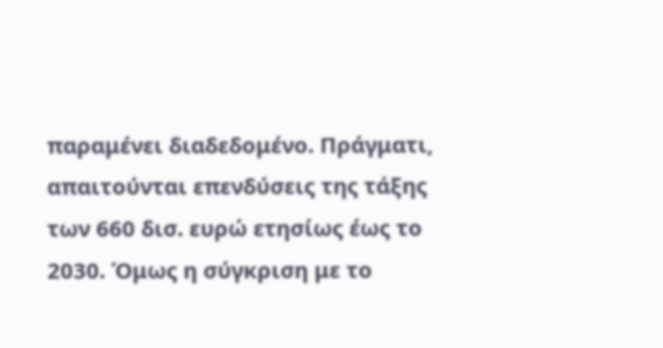παραμένει διαδεδομένο. Πράγματι, απαιτούνται επενδύσεις της τάξης των 660 δισ. ευρώ ετησίως έως το 2030. Όμως η σύγκριση με το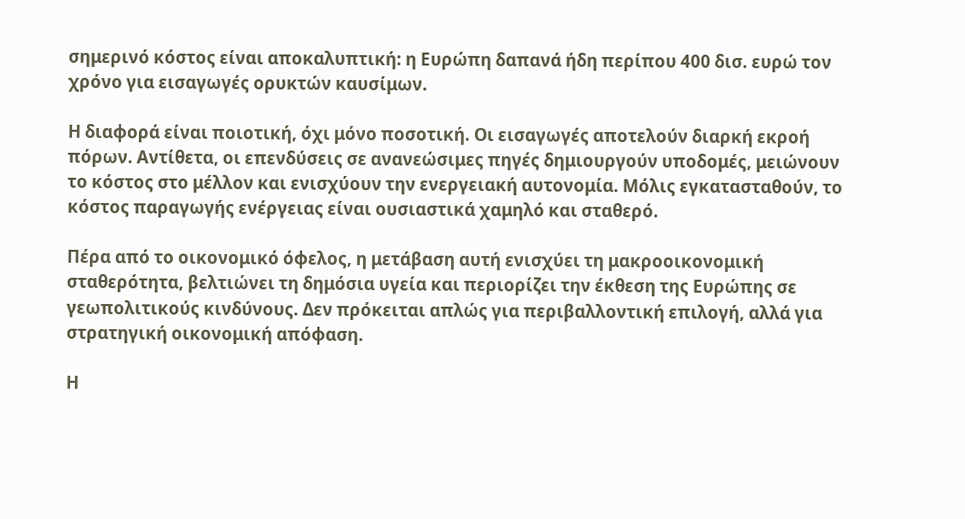σημερινό κόστος είναι αποκαλυπτική: η Ευρώπη δαπανά ήδη περίπου 400 δισ. ευρώ τον χρόνο για εισαγωγές ορυκτών καυσίμων.

Η διαφορά είναι ποιοτική, όχι μόνο ποσοτική. Οι εισαγωγές αποτελούν διαρκή εκροή πόρων. Αντίθετα, οι επενδύσεις σε ανανεώσιμες πηγές δημιουργούν υποδομές, μειώνουν το κόστος στο μέλλον και ενισχύουν την ενεργειακή αυτονομία. Μόλις εγκατασταθούν, το κόστος παραγωγής ενέργειας είναι ουσιαστικά χαμηλό και σταθερό.

Πέρα από το οικονομικό όφελος, η μετάβαση αυτή ενισχύει τη μακροοικονομική σταθερότητα, βελτιώνει τη δημόσια υγεία και περιορίζει την έκθεση της Ευρώπης σε γεωπολιτικούς κινδύνους. Δεν πρόκειται απλώς για περιβαλλοντική επιλογή, αλλά για στρατηγική οικονομική απόφαση.

Η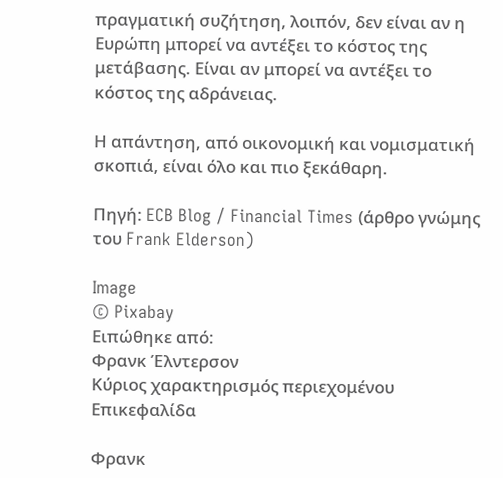πραγματική συζήτηση, λοιπόν, δεν είναι αν η Ευρώπη μπορεί να αντέξει το κόστος της μετάβασης. Είναι αν μπορεί να αντέξει το κόστος της αδράνειας.

Η απάντηση, από οικονομική και νομισματική σκοπιά, είναι όλο και πιο ξεκάθαρη.

Πηγή: ECB Blog / Financial Times (άρθρο γνώμης του Frank Elderson)

Image
© Pixabay
Ειπώθηκε από:
Φρανκ Έλντερσον
Κύριος χαρακτηρισμός περιεχομένου
Επικεφαλίδα

Φρανκ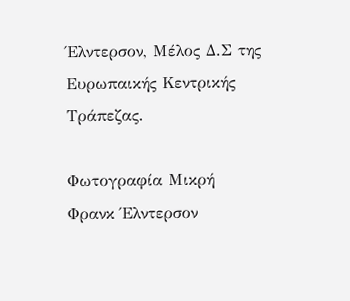Έλντερσον, Μέλος Δ.Σ της Ευρωπαικής Κεντρικής Τράπεζας.

Φωτογραφία Μικρή
Φρανκ Έλντερσον